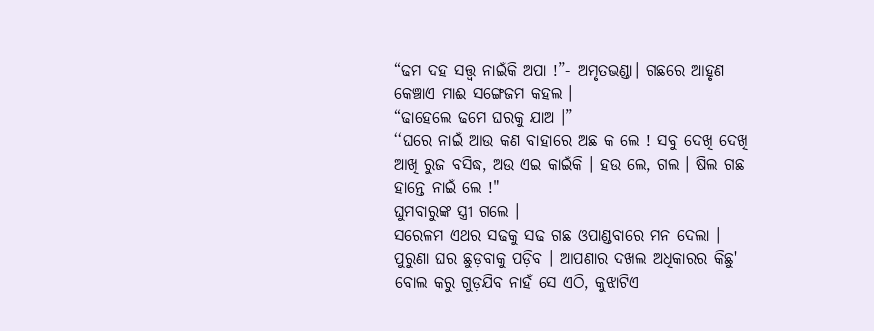“ଢମ ଦହ ସତ୍ତ୍ବ ନାଇଁକି ଅପା !”- ଅମୃତଭଣ୍ଡା। ଗଛରେ ଆହୃଣ କେଞ୍ଚାଏ ମାଈ ସଙ୍ଗେଜମ କହଲ ।
“ଢାହେଲେ ଢମେ ଘରକୁ ଯାଅ ।”
‘‘ଘରେ ନାଇଁ ଆଉ କଣ ବାହାରେ ଅଛ କ ଲେ ! ସବୁ ଦେଖି ଦେଖି ଆଖି ରୁଜ ବସିଦ୍ଧ, ଅଉ ଏଇ କାଇଁକି । ହଉ ଲେ, ଗଲ । ଷିଲ ଗଛ ହାନ୍ତେ ନାଇଁ ଲେ !"
ଘୁମବାରୁଙ୍କ ସ୍ତ୍ରୀ ଗଲେ ।
ସରେଳମ ଏଥର ସଢକୁ ସଢ ଗଛ ଓପାଣ୍ଡବାରେ ମନ ଦେଲା । ପୁରୁଣା ଘର ଛୁଡ଼ବାକୁ ପଡ଼ିବ । ଆପଣାର ଦଖଲ ଅଧିକାରର କିଛୁ' ବୋଲ କରୁ ଗୁଡ଼ଯିବ ନାହଁ ସେ ଏଠି, କୁଝାଟିଏ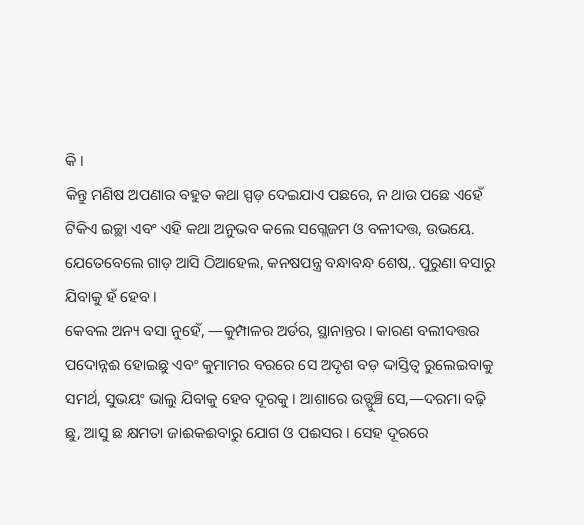କି ।
କିନ୍ତୁ ମଣିଷ ଅପଣାର ବହୁତ କଥା ସ୍ପଡ଼ ଦେଇଯାଏ ପଛରେ, ନ ଥାଉ ପଛେ ଏହେଁ ଟିକିଏ ଇଚ୍ଛା ଏବଂ ଏହି କଥା ଅନୁଭବ କଲେ ସଗ୍ଲେଜମ ଓ ବଳୀଦତ୍ତ, ଉଭୟେ. ଯେତେବେଲେ ଗାଡ଼ ଆସି ଠିଆହେଲ, କନଷପନ୍ତ୍ର ବନ୍ଧାବନ୍ଧ ଶେଷ,. ପୁରୁଣା ବସାରୁ ଯିବାକୁ ହଁ ହେବ ।
କେବଲ ଅନ୍ୟ ବସା ନୁହେଁ, —କୁମ୍ପାଳର ଅର୍ଡର, ସ୍ଥାନାନ୍ତର । କାରଣ ବଲୀଦତ୍ତର ପଦୋନ୍ନଈ ହୋଇଛୁ ଏବଂ କୁମାମର ବରରେ ସେ ଅଦୃଶ ବଡ଼ ଦ୍ଦାସ୍ତିତ୍ବ ରୁଲେଇବାକୁ ସମର୍ଥ, ସୁଭୟଂ ଭାଲୁ ଯିବାକୁ ହେବ ଦୂରକୁ । ଆଶାରେ ଉଡ୍ଫୁଞ୍ଚି ସେ,—ଦରମା ବଢ଼ି ଛୁ, ଆସୁ ଛ କ୍ଷମତା ଜାଈକଈବାରୁ ଯୋଗ ଓ ପଈସର । ସେହ ଦୂରରେ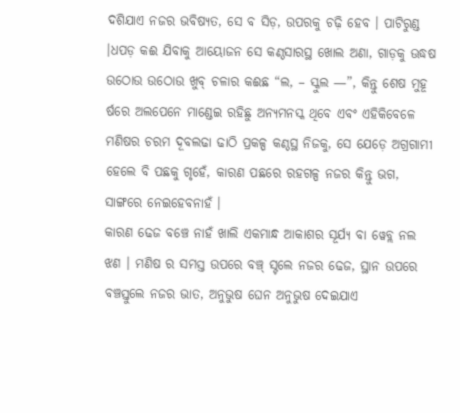ଦଶିଯାଏ ନଜର ଭବିଷ୍ୟତ, ସେ ବ ସିଡ଼, ଉପରକୁ ଚଢ଼ି ହେବ । ପାଟିରୁଣ୍ଡ ।ଧପଡ଼ କଈ ଯିବାକୁ ଆୟୋଜନ ସେ କଣ୍ଠସାରସ୍ଥ ଖୋଲ ଅଣା, ଗାଡ଼କୁ ଊଦ୍ଧଷ ଉଠୋଉ ଉଠୋଉ ଖୁବ୍ ଚଳାର କଈଛ “ଲ, – ସ୍କୁଲ —”, କିନ୍ତୁ ଶେଷ ମୁହୂ ର୍ଷରେ ଅଲପେନେ ମାଣ୍ଡେଇ ରହିଛୁ ଅନ୍ୟମନସ୍କ ଥିବେ ଏବଂ ଏହିକିବେଳେ ମଣିଷର ଚରମ ଦୂବଲଢା ଢାଠି ପ୍ରକଳ୍ପ କଣ୍ଠସ୍ଥ ନିଜକୁ, ସେ ଯେଡ଼େ ଅଗ୍ରଗାମୀ ହେଲେ ବି ପଛକୁ ଗୃହେଁ, କାରଣ ପଛରେ ରହଗଳ୍ପ ନଜର କିନ୍ତୁ ଭଗ, ସାଙ୍ଗରେ ନେଇହେବନାହଁ ।
କାରଣ ଢେଜ ବଞ୍ଚେ ନାହଁ ଖାଲି ଏକମାନ୍ଧ ଆକାଶର ସୂର୍ଯ୍ୟ ବା ୱେବ୍ଲ ନଲ ଝଣ । ମଣିଷ ର ସମସ୍ତ ଉପରେ ବଞ୍ଚ୍ ସ୍ଟଲେ ନଜର ଢେଜ, ସ୍ଥାନ ଉପରେ ବଞ୍ଚସ୍ତୁଲେ ନଜର ଭାତ, ଅନୁଭୁଷ ଘେନ ଅନୁଭୁଷ ଦେଇଯାଏ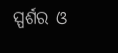ସ୍ପର୍ଶର ଓ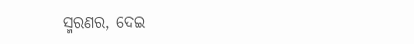ସ୍ମରଣର, ଦେଇ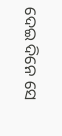ଦେଇ ଦିନେ ସେ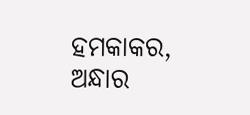ହମକାକର, ଅନ୍ଧାର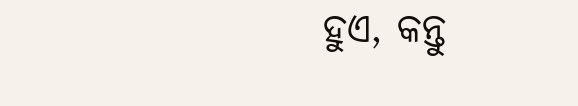ହୁଏ, କନ୍ତୁ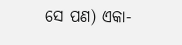ସେ ପଣ) ଏକା-